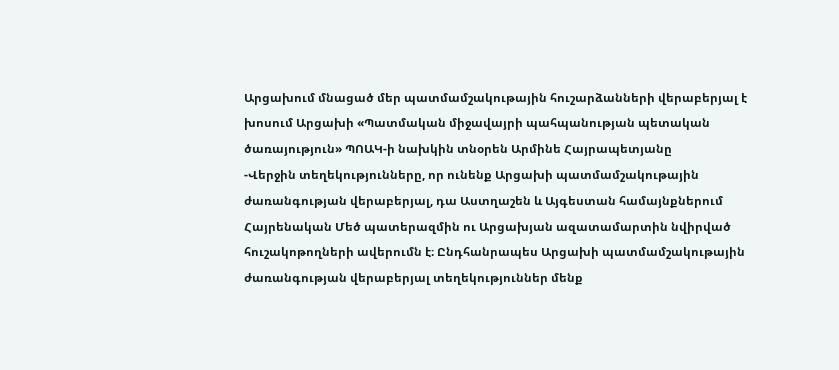Արցախում մնացած մեր պատմամշակութային հուշարձանների վերաբերյալ է խոսում Արցախի «Պատմական միջավայրի պահպանության պետական ծառայություն» ՊՈԱԿ-ի նախկին տնօրեն Արմինե Հայրապետյանը
-Վերջին տեղեկությունները, որ ունենք Արցախի պատմամշակութային ժառանգության վերաբերյալ, դա Աստղաշեն և Այգեստան համայնքներում Հայրենական Մեծ պատերազմին ու Արցախյան ազատամարտին նվիրված հուշակոթողների ավերումն է։ Ընդհանրապես Արցախի պատմամշակութային ժառանգության վերաբերյալ տեղեկություններ մենք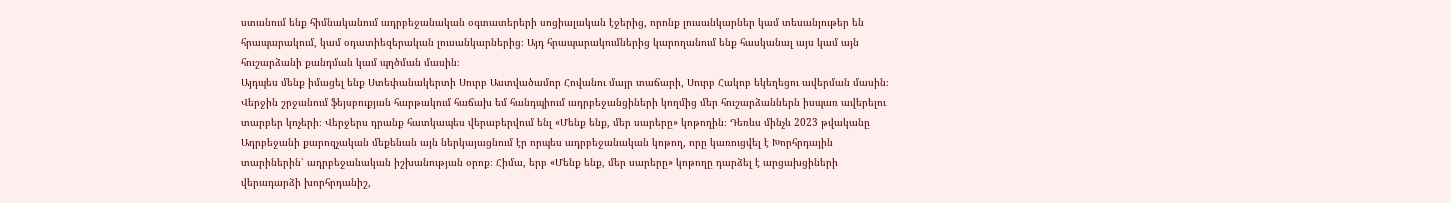ստանում ենք հիմնականում ադրբեջանական օգտատերերի սոցիալական էջերից, որոնք լուսանկարներ կամ տեսանյութեր են հրապարակում, կամ օդատիեզերական լուսանկարներից։ Այդ հրապարակումներից կարողանում ենք հասկանալ այս կամ այն հուշարձանի քանդման կամ պղծման մասին։
Այդպես մենք իմացել ենք Ստեփանակերտի Սուրբ Աստվածամոր Հովանու մայր տաճարի, Սուրբ Հակոբ եկեղեցու ավերման մասին։
Վերջին շրջանում ֆեյսբուքյան հարթակում հաճախ եմ հանդպիում ադրբեջանցիների կողմից մեր հուշարձաններն իսպառ ավերելու տարբեր կոչերի։ Վերջերս դրանք հատկապես վերաբերվում ենլ «Մենք ենք, մեր սարերը» կոթողին։ Դեռևս մինչև 2023 թվականը Ադրբեջանի քարոզչական մեքենան այն ներկայացնում էր որպես ադրբեջանական կոթող, որը կառուցվել է Խորհրդային տարիներին՝ ադրբեջանական իշխանության օրոք։ Հիմա, երբ «Մենք ենք, մեր սարերը» կոթողը դարձել է արցախցիների վերադարձի խորհրդանիշ,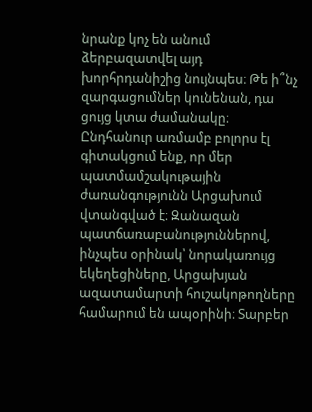նրանք կոչ են անում ձերբազատվել այդ խորհրդանիշից նույնպես։ Թե ի՞նչ զարգացումներ կունենան, դա ցույց կտա ժամանակը։
Ընդհանուր առմամբ բոլորս էլ գիտակցում ենք, որ մեր պատմամշակութային ժառանգությունն Արցախում վտանգված է։ Զանազան պատճառաբանություններով, ինչպես օրինակ՝ նորակառույց եկեղեցիները, Արցախյան ազատամարտի հուշակոթողները համարում են ապօրինի։ Տարբեր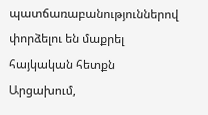պատճառաբանություններով փորձելու են մաքրել հայկական հետքն Արցախում,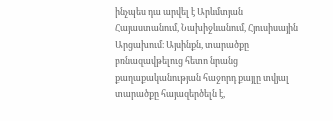ինչպես դա արվել է Արևմտյան Հայաստանում, Նախիջևանում, Հյուսիսային Արցախում։ Այսինքն, տարածքը բռնազավթելուց հետո նրանց քաղաքականության հաջորդ քայլը տվյալ տարածքը հայազերծելն է,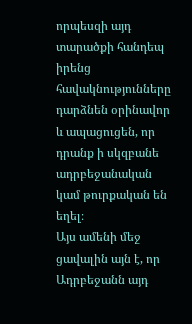որպեսզի այդ տարածքի հանդեպ իրենց հավակնությունները դարձնեն օրինավոր և ապացուցեն, որ դրանք ի սկզբանե ադրբեջանական կամ թուրքական են եղել։
Այս ամենի մեջ ցավալին այն է, որ Ադրբեջանն այդ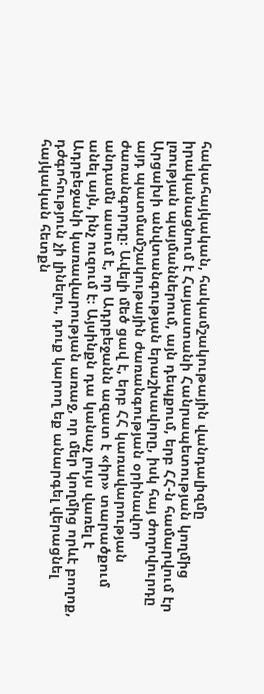հակահայկական, հակամշակութային վանդալիզմը իրականացնում է Հայաստանի Հանրապետության կողմից լռության պայմաններում, այն դեպքում, երբ ՀՀ-ն համարվում էր Արցախի անվտանգության երաշխավորը, իսկ հայ ժողովուրդը այդ պատմամշակութային ժառանգության օրինավոր ժառանգորդը։ Ավելի մեծ ցավ է, երբ ՀՀ կառավարության անդամն ասում է, որ Ադրբեջանն ազատ է «իր» տարածքում անել այն, ինչ ուզում է։ Այսինքն դա կանաչ լույս վառել է Ադրբեջանի կառավարության առաջ, որ մեր կողմից որևէ բողոք, դժգոհություն չի լինելու, դուք կարող եք անարգել վերացնել հայկական հետքն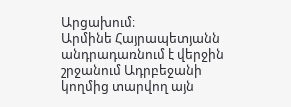Արցախում։
Արմինե Հայրապետյանն անդրադառնում է վերջին շրջանում Ադրբեջանի կողմից տարվող այն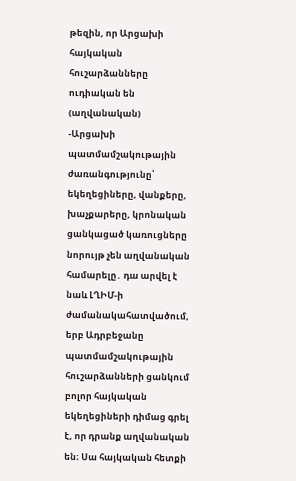թեզին, որ Արցախի հայկական հուշարձանները ուդիական են (աղվանական)
-Արցախի պատմամշակութային ժառանգությունը՝ եկեղեցիները, վանքերը, խաչքարերը, կրոնական ցանկացած կառուցները նորույթ չեն աղվանական համարելը․ դա արվել է նաև ԼՂԻՄ-ի ժամանակահատվածում, երբ Ադրբեջանը պատմամշակութային հուշարձանների ցանկում բոլոր հայկական եկեղեցիների դիմաց գրել է, որ դրանք աղվանական են։ Սա հայկական հետքի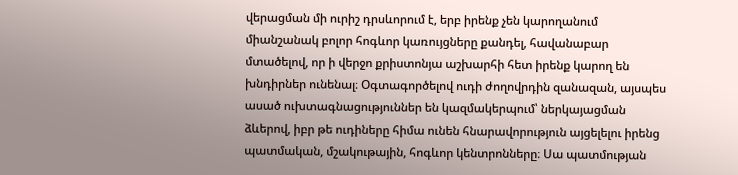վերացման մի ուրիշ դրսևորում է, երբ իրենք չեն կարողանում միանշանակ բոլոր հոգևոր կառույցները քանդել, հավանաբար մտածելով, որ ի վերջո քրիստոնյա աշխարհի հետ իրենք կարող են խնդիրներ ունենալ։ Օգտագործելով ուդի ժողովրդին զանազան, այսպես ասած ուխտագնացություններ են կազմակերպում՝ ներկայացման ձևերով, իբր թե ուդիները հիմա ունեն հնարավորություն այցելելու իրենց պատմական, մշակութային, հոգևոր կենտրոնները։ Սա պատմության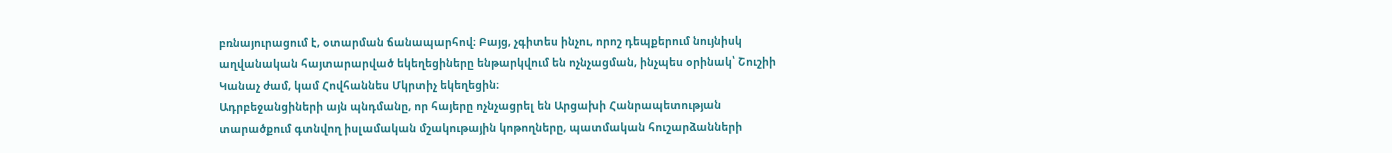բռնայուրացում է, օտարման ճանապարհով։ Բայց, չգիտես ինչու, որոշ դեպքերում նույնիսկ աղվանական հայտարարված եկեղեցիները ենթարկվում են ոչնչացման, ինչպես օրինակ՝ Շուշիի Կանաչ ժամ, կամ Հովհաննես Մկրտիչ եկեղեցին։
Ադրբեջանցիների այն պնդմանը, որ հայերը ոչնչացրել են Արցախի Հանրապետության տարածքում գտնվող իսլամական մշակութային կոթողները, պատմական հուշարձանների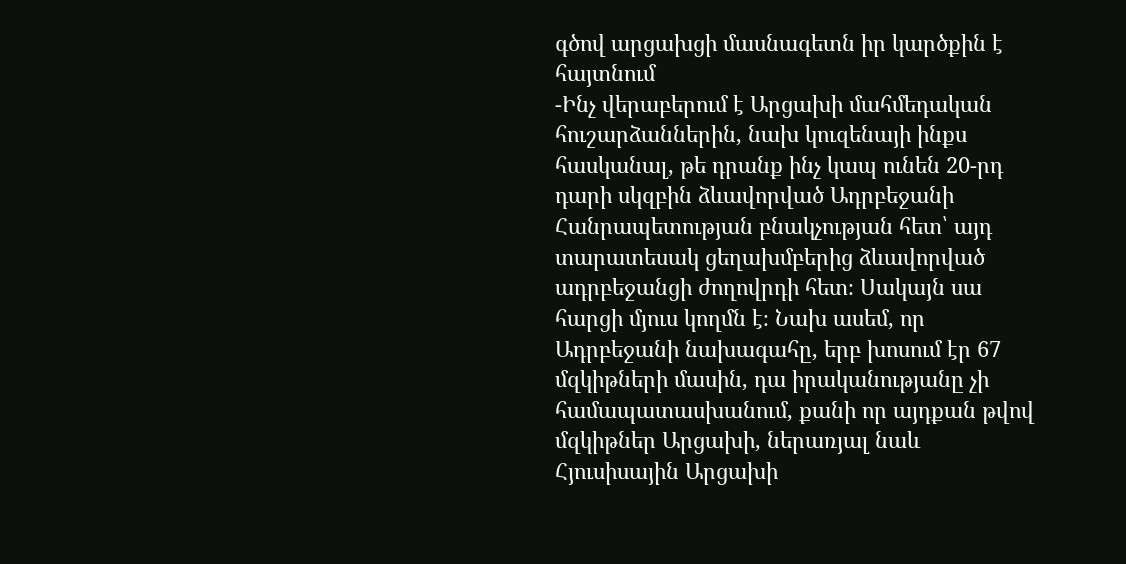գծով արցախցի մասնագետն իր կարծքին է հայտնում
-Ինչ վերաբերում է Արցախի մահմեդական հուշարձաններին, նախ կուզենայի ինքս հասկանալ, թե դրանք ինչ կապ ունեն 20-րդ դարի սկզբին ձևավորված Ադրբեջանի Հանրապետության բնակչության հետ՝ այդ տարատեսակ ցեղախմբերից ձևավորված ադրբեջանցի ժողովրդի հետ։ Սակայն սա հարցի մյուս կողմն է։ Նախ ասեմ, որ Ադրբեջանի նախագահը, երբ խոսում էր 67 մզկիթների մասին, դա իրականությանը չի համապատասխանում, քանի որ այդքան թվով մզկիթներ Արցախի, ներառյալ նաև Հյուսիսային Արցախի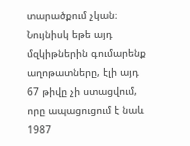տարածքում չկան։ Նույնիսկ եթե այդ մզկիթներին գումարենք աղոթատները, էլի այդ 67 թիվը չի ստացվում, որը ապացուցում է նաև 1987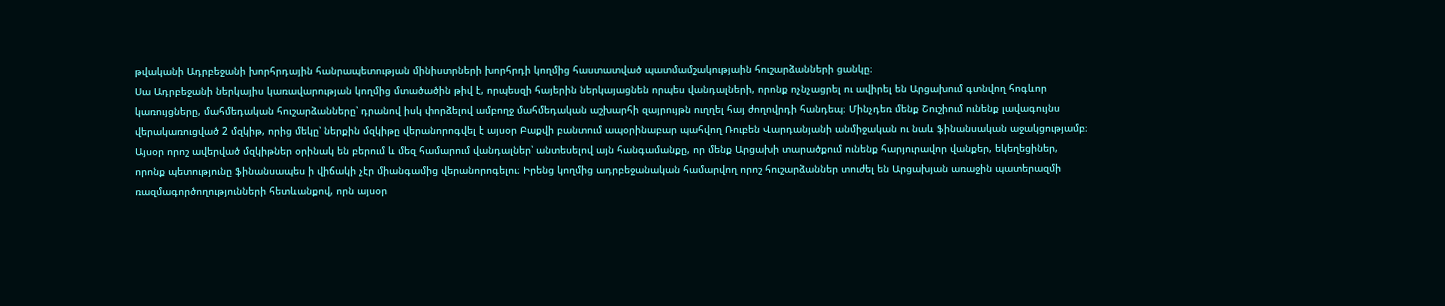թվականի Ադրբեջանի խորհրդային հանրապետության մինիստրների խորհրդի կողմից հաստատված պատմամշակությաին հուշարձանների ցանկը։
Սա Ադրբեջանի ներկայիս կառավարության կողմից մտածածին թիվ է, որպեսզի հայերին ներկայացնեն որպես վանդալների, որոնք ոչնչացրել ու ավիրել են Արցախում գտնվող հոգևոր կառույցները, մահմեդական հուշարձանները՝ դրանով իսկ փորձելով ամբողջ մահմեդական աշխարհի զայրույթն ուղղել հայ ժողովրդի հանդեպ։ Մինչդեռ մենք Շուշիում ունենք լավագույնս վերակառուցված 2 մզկիթ, որից մեկը՝ ներքին մզկիթը վերանորոգվել է այսօր Բաքվի բանտում ապօրինաբար պահվող Ռուբեն Վարդանյանի անմիջական ու նաև ֆինանսական աջակցությամբ։ Այսօր որոշ ավերված մզկիթներ օրինակ են բերում և մեզ համարում վանդալներ՝ անտեսելով այն հանգամանքը, որ մենք Արցախի տարածքում ունենք հարյուրավոր վանքեր, եկեղեցիներ, որոնք պետությունը ֆինանսապես ի վիճակի չէր միանգամից վերանորոգելու։ Իրենց կողմից ադրբեջանական համարվող որոշ հուշարձաններ տուժել են Արցախյան առաջին պատերազմի ռազմագործողությունների հետևանքով, որն այսօր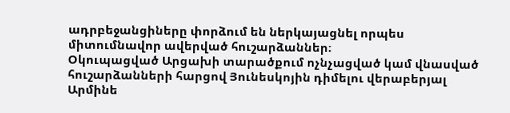ադրբեջանցիները փորձում են ներկայացնել որպես միտումնավոր ավերված հուշարձաններ։
Օկուպացված Արցախի տարածքում ոչնչացված կամ վնասված հուշարձանների հարցով Յունեսկոյին դիմելու վերաբերյալ Արմինե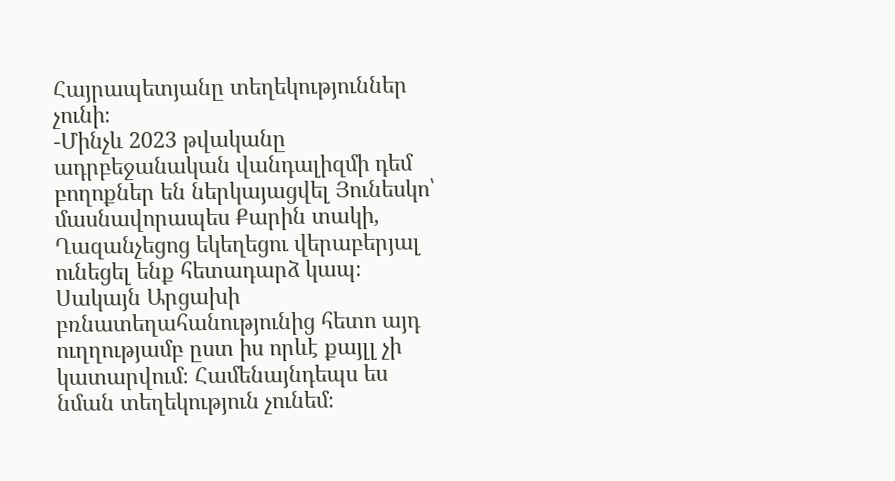Հայրապետյանը տեղեկություններ չունի։
-Մինչև 2023 թվականը ադրբեջանական վանդալիզմի դեմ բողոքներ են ներկայացվել Յունեսկո՝ մասնավորապես Քարին տակի, Ղազանչեցոց եկեղեցու վերաբերյալ ունեցել ենք հետադարձ կապ։ Սակայն Արցախի բռնատեղահանությունից հետո այդ ուղղությամբ ըստ իս որևէ քայլլ չի կատարվում։ Համենայնդեպս ես նման տեղեկություն չունեմ։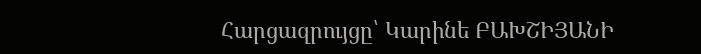Հարցազրույցը՝ Կարինե ԲԱԽՇԻՅԱՆԻ